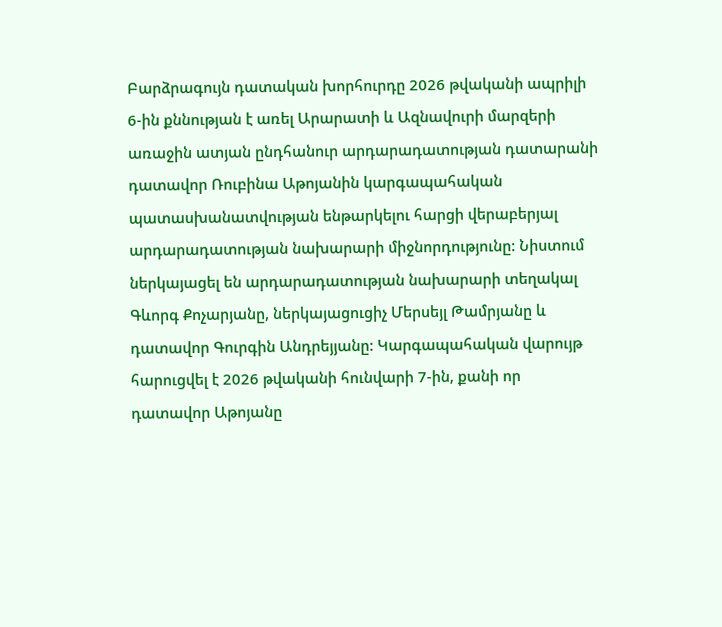Բարձրագույն դատական խորհուրդը 2026 թվականի ապրիլի 6-ին քննության է առել Արարատի և Ազնավուրի մարզերի առաջին ատյան ընդհանուր արդարադատության դատարանի դատավոր Ռուբինա Աթոյանին կարգապահական պատասխանատվության ենթարկելու հարցի վերաբերյալ արդարադատության նախարարի միջնորդությունը: Նիստում ներկայացել են արդարադատության նախարարի տեղակալ Գևորգ Քոչարյանը, ներկայացուցիչ Մերսեյլ Թամրյանը և դատավոր Գուրգին Անդրեյյանը: Կարգապահական վարույթ հարուցվել է 2026 թվականի հունվարի 7-ին, քանի որ դատավոր Աթոյանը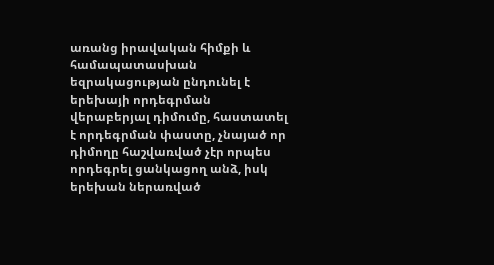առանց իրավական հիմքի և համապատասխան եզրակացության ընդունել է երեխայի որդեգրման վերաբերյալ դիմումը, հաստատել է որդեգրման փաստը, չնայած որ դիմողը հաշվառված չէր որպես որդեգրել ցանկացող անձ, իսկ երեխան ներառված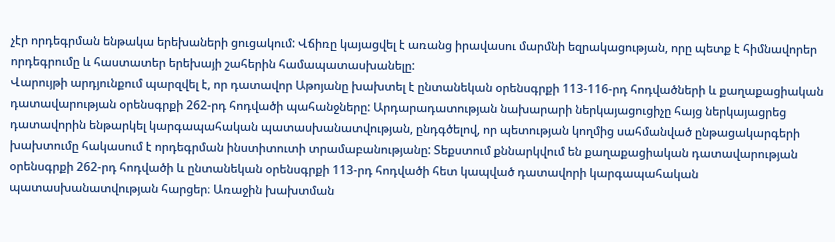չէր որդեգրման ենթակա երեխաների ցուցակում: Վճիռը կայացվել է առանց իրավասու մարմնի եզրակացության, որը պետք է հիմնավորեր որդեգրումը և հաստատեր երեխայի շահերին համապատասխանելը:
Վարույթի արդյունքում պարզվել է, որ դատավոր Աթոյանը խախտել է ընտանեկան օրենսգրքի 113-116-րդ հոդվածների և քաղաքացիական դատավարության օրենսգրքի 262-րդ հոդվածի պահանջները: Արդարադատության նախարարի ներկայացուցիչը հայց ներկայացրեց դատավորին ենթարկել կարգապահական պատասխանատվության, ընդգծելով, որ պետության կողմից սահմանված ընթացակարգերի խախտումը հակասում է որդեգրման ինստիտուտի տրամաբանությանը: Տեքստում քննարկվում են քաղաքացիական դատավարության օրենսգրքի 262-րդ հոդվածի և ընտանեկան օրենսգրքի 113-րդ հոդվածի հետ կապված դատավորի կարգապահական պատասխանատվության հարցեր։ Առաջին խախտման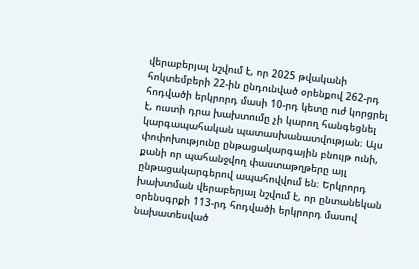վերաբերյալ նշվում է, որ 2025 թվականի հոկտեմբերի 22-ին ընդունված օրենքով 262-րդ հոդվածի երկրորդ մասի 10-րդ կետը ուժ կորցրել է, ուստի դրա խախտումը չի կարող հանգեցնել կարգապահական պատասխանատվության։ Այս փոփոխությունը ընթացակարգային բնույթ ունի, քանի որ պահանջվող փաստաթղթերը այլ ընթացակարգերով ապահովվում են։ Երկրորդ խախտման վերաբերյալ նշվում է, որ ընտանեկան օրենսգրքի 113-րդ հոդվածի երկրորդ մասով նախատեսված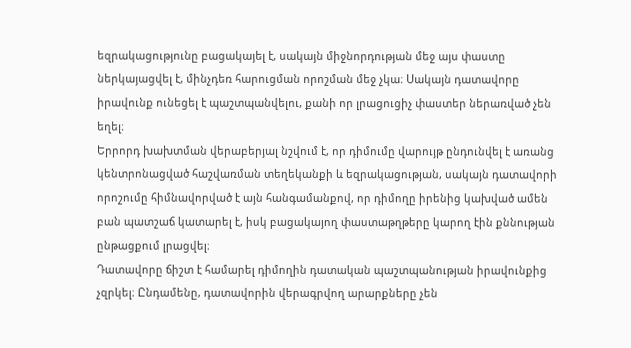եզրակացությունը բացակայել է, սակայն միջնորդության մեջ այս փաստը ներկայացվել է, մինչդեռ հարուցման որոշման մեջ չկա։ Սակայն դատավորը իրավունք ունեցել է պաշտպանվելու, քանի որ լրացուցիչ փաստեր ներառված չեն եղել։
Երրորդ խախտման վերաբերյալ նշվում է, որ դիմումը վարույթ ընդունվել է առանց կենտրոնացված հաշվառման տեղեկանքի և եզրակացության, սակայն դատավորի որոշումը հիմնավորված է այն հանգամանքով, որ դիմողը իրենից կախված ամեն բան պատշաճ կատարել է, իսկ բացակայող փաստաթղթերը կարող էին քննության ընթացքում լրացվել։
Դատավորը ճիշտ է համարել դիմողին դատական պաշտպանության իրավունքից չզրկել։ Ընդամենը, դատավորին վերագրվող արարքները չեն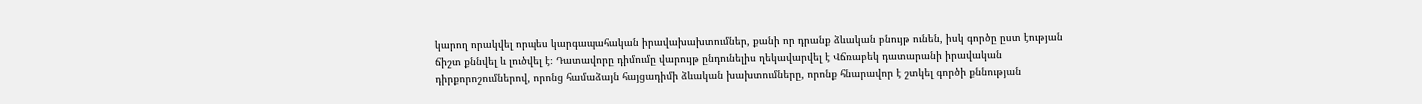կարող որակվել որպես կարգապահական իրավախախտումներ, քանի որ դրանք ձևական բնույթ ունեն, իսկ գործը ըստ էության ճիշտ քննվել և լուծվել է։ Դատավորը դիմումը վարույթ ընդունելիս ղեկավարվել է Վճռաբեկ դատարանի իրավական դիրքորոշումներով, որոնց համաձայն հայցադիմի ձևական խախտումները, որոնք հնարավոր է շտկել գործի քննության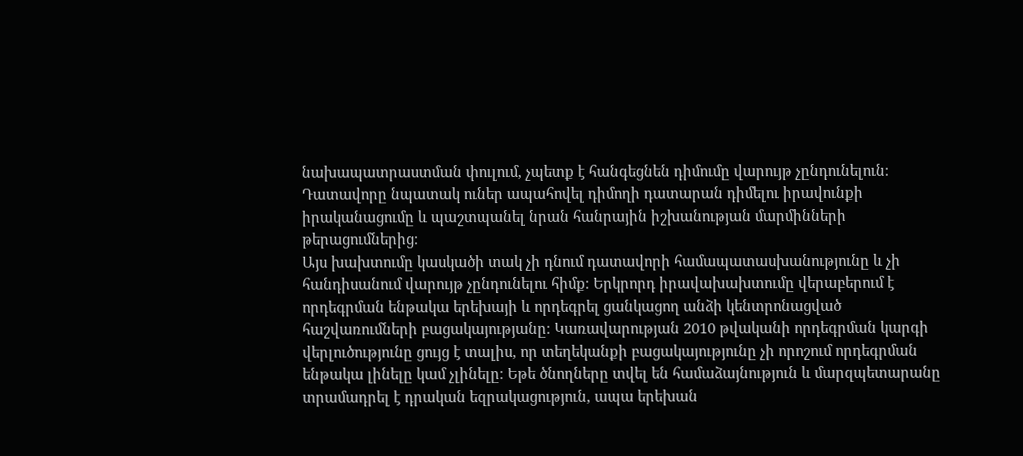նախապատրաստման փուլում, չպետք է հանգեցնեն դիմումը վարույթ չընդունելուն։ Դատավորը նպատակ ուներ ապահովել դիմողի դատարան դիմելու իրավունքի իրականացումը և պաշտպանել նրան հանրային իշխանության մարմինների թերացումներից։
Այս խախտումը կասկածի տակ չի դնում դատավորի համապատասխանությունը և չի հանդիսանում վարույթ չընդունելու հիմք։ Երկրորդ իրավախախտումը վերաբերում է որդեգրման ենթակա երեխայի և որդեգրել ցանկացող անձի կենտրոնացված հաշվառումների բացակայությանը։ Կառավարության 2010 թվականի որդեգրման կարգի վերլուծությունը ցույց է տալիս, որ տեղեկանքի բացակայությունը չի որոշում որդեգրման ենթակա լինելը կամ չլինելը։ Եթե ծնողները տվել են համաձայնություն և մարզպետարանը տրամադրել է դրական եզրակացություն, ապա երեխան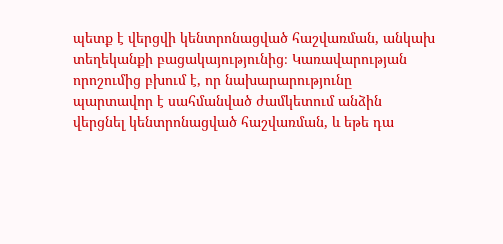պետք է վերցվի կենտրոնացված հաշվառման, անկախ տեղեկանքի բացակայությունից։ Կառավարության որոշումից բխում է, որ նախարարությունը պարտավոր է սահմանված ժամկետում անձին վերցնել կենտրոնացված հաշվառման, և եթե դա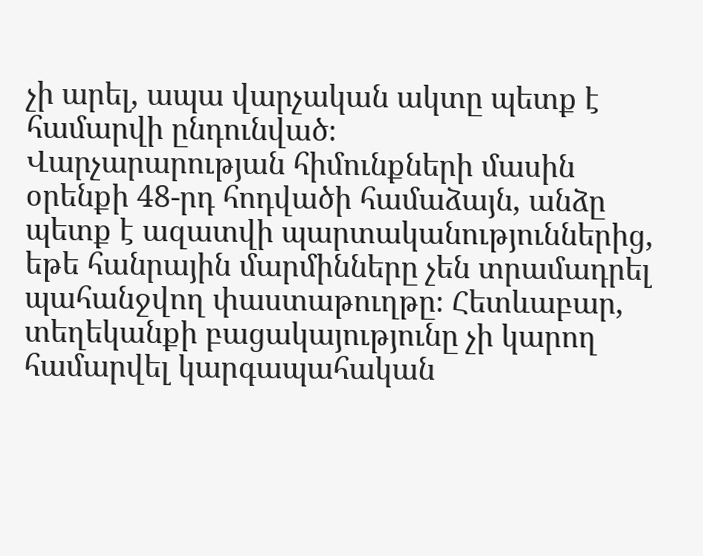չի արել, ապա վարչական ակտը պետք է համարվի ընդունված։
Վարչարարության հիմունքների մասին օրենքի 48-րդ հոդվածի համաձայն, անձը պետք է ազատվի պարտականություններից, եթե հանրային մարմինները չեն տրամադրել պահանջվող փաստաթուղթը։ Հետևաբար, տեղեկանքի բացակայությունը չի կարող համարվել կարգապահական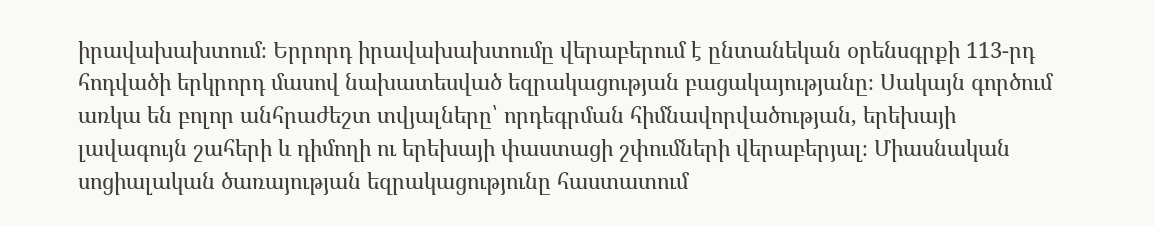իրավախախտում։ Երրորդ իրավախախտումը վերաբերում է ընտանեկան օրենսգրքի 113-րդ հոդվածի երկրորդ մասով նախատեսված եզրակացության բացակայությանը։ Սակայն գործում առկա են բոլոր անհրաժեշտ տվյալները՝ որդեգրման հիմնավորվածության, երեխայի լավագույն շահերի և դիմողի ու երեխայի փաստացի շփումների վերաբերյալ։ Միասնական սոցիալական ծառայության եզրակացությունը հաստատում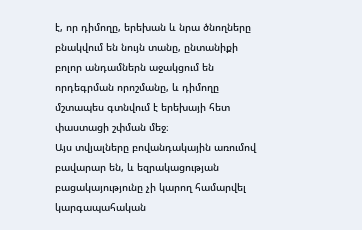է, որ դիմողը, երեխան և նրա ծնողները բնակվում են նույն տանը, ընտանիքի բոլոր անդամներն աջակցում են որդեգրման որոշմանը, և դիմողը մշտապես գտնվում է երեխայի հետ փաստացի շփման մեջ։
Այս տվյալները բովանդակային առումով բավարար են, և եզրակացության բացակայությունը չի կարող համարվել կարգապահական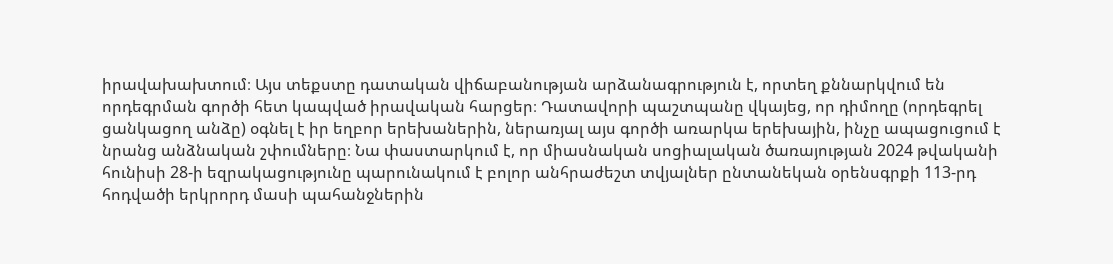իրավախախտում։ Այս տեքստը դատական վիճաբանության արձանագրություն է, որտեղ քննարկվում են որդեգրման գործի հետ կապված իրավական հարցեր։ Դատավորի պաշտպանը վկայեց, որ դիմողը (որդեգրել ցանկացող անձը) օգնել է իր եղբոր երեխաներին, ներառյալ այս գործի առարկա երեխային, ինչը ապացուցում է նրանց անձնական շփումները։ Նա փաստարկում է, որ միասնական սոցիալական ծառայության 2024 թվականի հունիսի 28-ի եզրակացությունը պարունակում է բոլոր անհրաժեշտ տվյալներ ընտանեկան օրենսգրքի 113-րդ հոդվածի երկրորդ մասի պահանջներին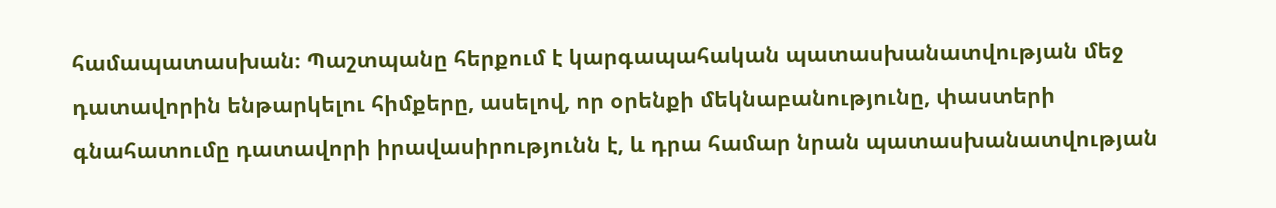համապատասխան։ Պաշտպանը հերքում է կարգապահական պատասխանատվության մեջ դատավորին ենթարկելու հիմքերը, ասելով, որ օրենքի մեկնաբանությունը, փաստերի գնահատումը դատավորի իրավասիրությունն է, և դրա համար նրան պատասխանատվության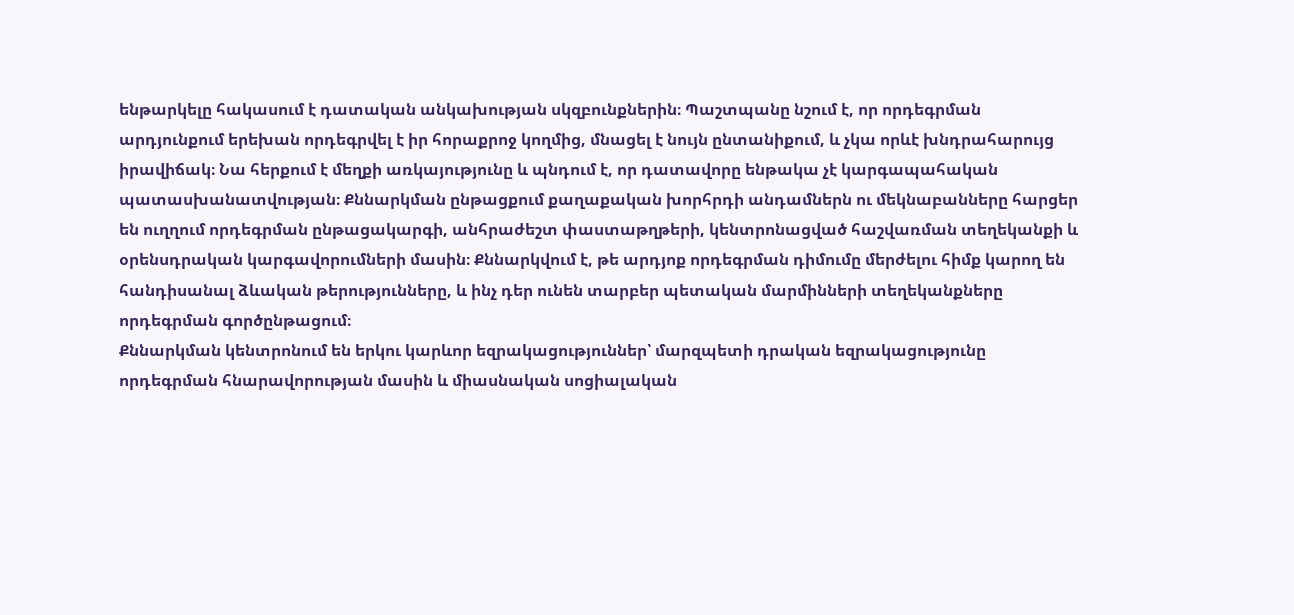ենթարկելը հակասում է դատական անկախության սկզբունքներին։ Պաշտպանը նշում է, որ որդեգրման արդյունքում երեխան որդեգրվել է իր հորաքրոջ կողմից, մնացել է նույն ընտանիքում, և չկա որևէ խնդրահարույց իրավիճակ։ Նա հերքում է մեղքի առկայությունը և պնդում է, որ դատավորը ենթակա չէ կարգապահական պատասխանատվության։ Քննարկման ընթացքում քաղաքական խորհրդի անդամներն ու մեկնաբանները հարցեր են ուղղում որդեգրման ընթացակարգի, անհրաժեշտ փաստաթղթերի, կենտրոնացված հաշվառման տեղեկանքի և օրենսդրական կարգավորումների մասին։ Քննարկվում է, թե արդյոք որդեգրման դիմումը մերժելու հիմք կարող են հանդիսանալ ձևական թերությունները, և ինչ դեր ունեն տարբեր պետական մարմինների տեղեկանքները որդեգրման գործընթացում։
Քննարկման կենտրոնում են երկու կարևոր եզրակացություններ՝ մարզպետի դրական եզրակացությունը որդեգրման հնարավորության մասին և միասնական սոցիալական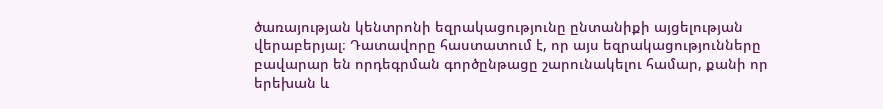ծառայության կենտրոնի եզրակացությունը ընտանիքի այցելության վերաբերյալ։ Դատավորը հաստատում է, որ այս եզրակացությունները բավարար են որդեգրման գործընթացը շարունակելու համար, քանի որ երեխան և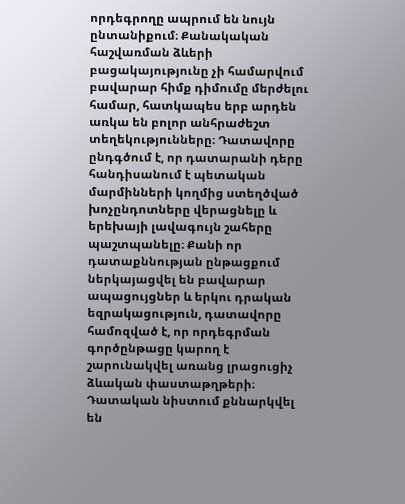որդեգրողը ապրում են նույն ընտանիքում։ Քանակական հաշվառման ձևերի բացակայությունը չի համարվում բավարար հիմք դիմումը մերժելու համար, հատկապես երբ արդեն առկա են բոլոր անհրաժեշտ տեղեկությունները։ Դատավորը ընդգծում է, որ դատարանի դերը հանդիսանում է պետական մարմինների կողմից ստեղծված խոչընդոտները վերացնելը և երեխայի լավագույն շահերը պաշտպանելը։ Քանի որ դատաքննության ընթացքում ներկայացվել են բավարար ապացույցներ և երկու դրական եզրակացություն, դատավորը համոզված է, որ որդեգրման գործընթացը կարող է շարունակվել առանց լրացուցիչ ձևական փաստաթղթերի։ Դատական նիստում քննարկվել են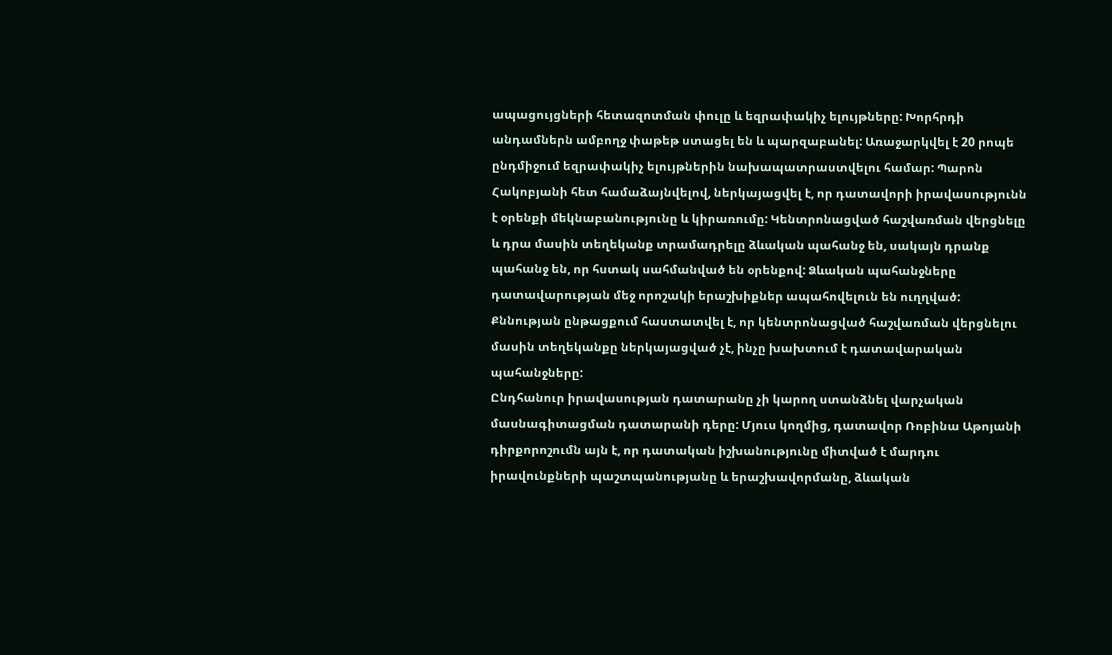ապացույցների հետազոտման փուլը և եզրափակիչ ելույթները: Խորհրդի անդամներն ամբողջ փաթեթ ստացել են և պարզաբանել: Առաջարկվել է 20 րոպե ընդմիջում եզրափակիչ ելույթներին նախապատրաստվելու համար: Պարոն Հակոբյանի հետ համաձայնվելով, ներկայացվել է, որ դատավորի իրավասությունն է օրենքի մեկնաբանությունը և կիրառումը: Կենտրոնացված հաշվառման վերցնելը և դրա մասին տեղեկանք տրամադրելը ձևական պահանջ են, սակայն դրանք պահանջ են, որ հստակ սահմանված են օրենքով: Ձևական պահանջները դատավարության մեջ որոշակի երաշխիքներ ապահովելուն են ուղղված: Քննության ընթացքում հաստատվել է, որ կենտրոնացված հաշվառման վերցնելու մասին տեղեկանքը ներկայացված չէ, ինչը խախտում է դատավարական պահանջները:
Ընդհանուր իրավասության դատարանը չի կարող ստանձնել վարչական մասնագիտացման դատարանի դերը: Մյուս կողմից, դատավոր Ռոբինա Աթոյանի դիրքորոշումն այն է, որ դատական իշխանությունը միտված է մարդու իրավունքների պաշտպանությանը և երաշխավորմանը, ձևական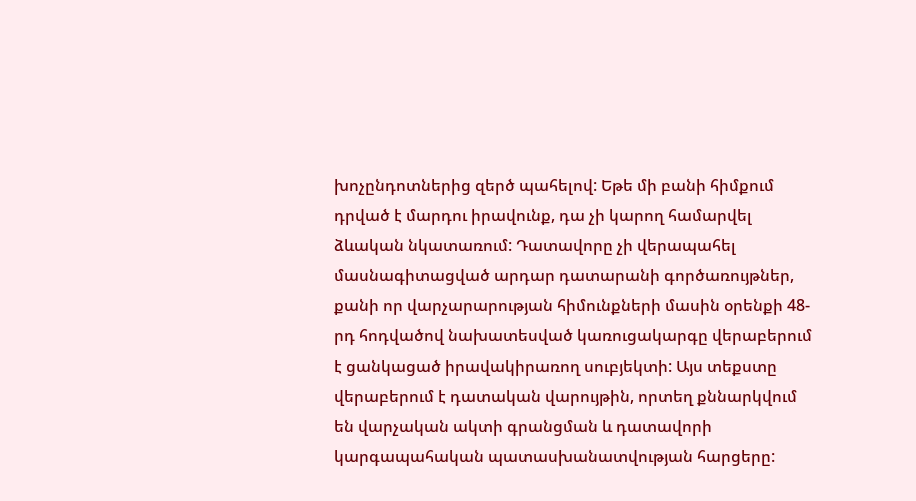խոչընդոտներից զերծ պահելով: Եթե մի բանի հիմքում դրված է մարդու իրավունք, դա չի կարող համարվել ձևական նկատառում: Դատավորը չի վերապահել մասնագիտացված արդար դատարանի գործառույթներ, քանի որ վարչարարության հիմունքների մասին օրենքի 48-րդ հոդվածով նախատեսված կառուցակարգը վերաբերում է ցանկացած իրավակիրառող սուբյեկտի: Այս տեքստը վերաբերում է դատական վարույթին, որտեղ քննարկվում են վարչական ակտի գրանցման և դատավորի կարգապահական պատասխանատվության հարցերը: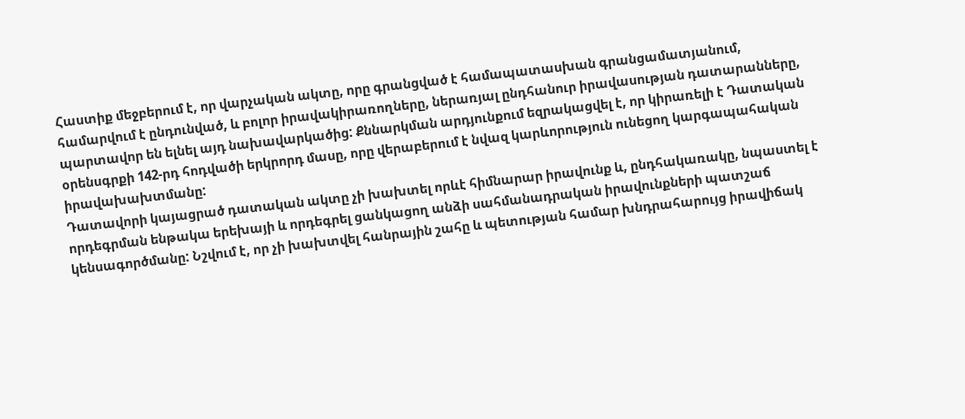Հաստիք մեջբերում է, որ վարչական ակտը, որը գրանցված է համապատասխան գրանցամատյանում, համարվում է ընդունված, և բոլոր իրավակիրառողները, ներառյալ ընդհանուր իրավասության դատարանները, պարտավոր են ելնել այդ նախավարկածից: Քննարկման արդյունքում եզրակացվել է, որ կիրառելի է Դատական օրենսգրքի 142-րդ հոդվածի երկրորդ մասը, որը վերաբերում է նվազ կարևորություն ունեցող կարգապահական իրավախախտմանը:
Դատավորի կայացրած դատական ակտը չի խախտել որևէ հիմնարար իրավունք և, ընդհակառակը, նպաստել է որդեգրման ենթակա երեխայի և որդեգրել ցանկացող անձի սահմանադրական իրավունքների պատշաճ կենսագործմանը: Նշվում է, որ չի խախտվել հանրային շահը և պետության համար խնդրահարույց իրավիճակ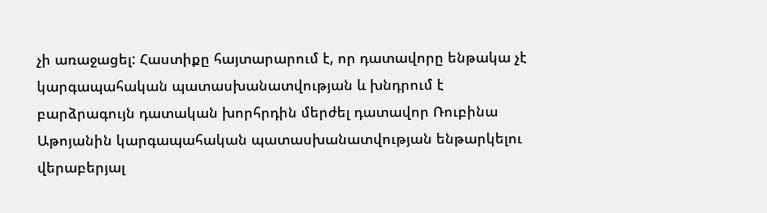չի առաջացել: Հաստիքը հայտարարում է, որ դատավորը ենթակա չէ կարգապահական պատասխանատվության և խնդրում է բարձրագույն դատական խորհրդին մերժել դատավոր Ռուբինա Աթոյանին կարգապահական պատասխանատվության ենթարկելու վերաբերյալ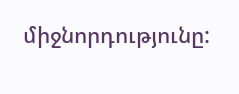միջնորդությունը: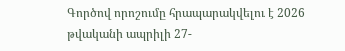Գործով որոշումը հրապարակվելու է 2026 թվականի ապրիլի 27-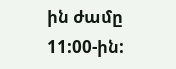ին ժամը 11:00-ին: